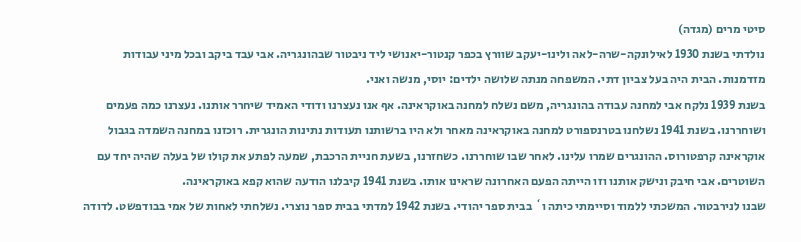סיטי מרים (מגדה)
נולדתי בשנת 1930 לאילונקה-שרה-לאה ולינו-יעקב שוורץ בכפר קנטור-יאנושי ליד ניבטור שבהונגריה. אבי עבד ביקב ובכל מיני עבודות מזדמנות. הבית היה בעל צביון דתי. המשפחה מנתה שלושה ילדים: יוסי, מנשה ואני.
בשנת 1939 נלקח אבי למחנה עבודה בהונגריה, משם נשלח למחנה באוקראינה. אף אנו נעצרנו ודודי האמיד שיחרר אותנו. נעצרנו כמה פעמים ושוחררנו. בשנת 1941 נשלחנו בטרנספורט למחנה באוקראינה מאחר ולא היו ברשותנו תעודות נתינות הונגרית. רוכזנו במחנה השמדה בגבול אוקראינה קרפטורוס. ההונגרים שמרו עלינו. לאחר שבו שוחררנו. כשחזרנו, בשעת חניית הרכבת, שמעה לפתע את קולו של בעלה שהיה יחד עם השוטרים. אבי חיבק ונישק אותנו וזו הייתה הפעם האחרונה שראינו אותו. בשנת 1941 קיבלנו הודעה שהוא קפא באוקראינה.
שבנו לנירבטור. המשכתי ללמוד וסיימתי כיתה ו` בבית ספר יהודי. בשנת 1942 למדתי בבית ספר נוצרי. נשלחתי לאחות של אמי בבודפשט. לדודה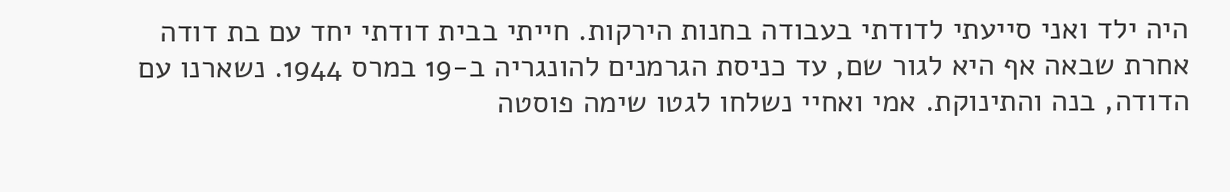היה ילד ואני סייעתי לדודתי בעבודה בחנות הירקות. חייתי בבית דודתי יחד עם בת דודה אחרת שבאה אף היא לגור שם, עד כניסת הגרמנים להונגריה ב-19 במרס 1944. נשארנו עם הדודה, בנה והתינוקת. אמי ואחיי נשלחו לגטו שימה פוסטה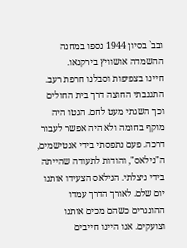ובב` בסיון 1944 נספו במחנה ההשמדה אושוויץ בירקנאו.
חיינו בצפיפות וסבלנו חרפת רעב. התגנבתי החוצה דרך בית החולים וכך השגתי מעט לחם. הגטו היה מוקף בחומה ולא היה אפשר לעבור דרכה. פעם נתפסתי בידי אנטישמים, ה"נילאס", והודות לתעודה שהייתה בידי ניצלתי. הנילאס הצעידו אותנו יום שלם. לאורך הדרך עמדו ההונגרים כשהם מכים אותנו וצועקים. אנו היינו חייבים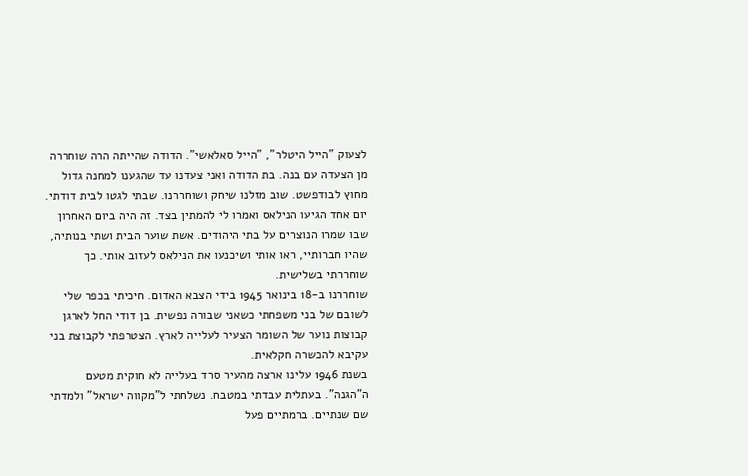לצעוק "הייל היטלר", "הייל סאלאשי". הדודה שהייתה הרה שוחררה מן הצעדה עם בנה. בת הדודה ואני צעדנו עד שהגענו למחנה גדול מחוץ לבודפשט. שוב מזלנו שיחק ושוחררנו. שבתי לגטו לבית דודתי. יום אחד הגיעו הנילאס ואמרו לי להמתין בצד. זה היה ביום האחרון שבו שמרו הנוצרים על בתי היהודים. אשת שוער הבית ושתי בנותיה, שהיו חברותיי, ראו אותי ושיכנעו את הנילאס לעזוב אותי. כך שוחררתי בשלישית.
שוחררנו ב-18 בינואר 1945 בידי הצבא האדום. חיכיתי בכפר שלי לשובם של בני משפחתי כשאני שבורה נפשית. בן דודי החל לארגן קבוצות נוער של השומר הצעיר לעלייה לארץ. הצטרפתי לקבוצת בני עקיבא להכשרה חקלאית.
בשנת 1946 עלינו ארצה מהעיר סרד בעלייה לא חוקית מטעם ה"הגנה". בעתלית עבדתי במטבח. נשלחתי ל"מקווה ישראל" ולמדתי שם שנתיים. ברמתיים פעל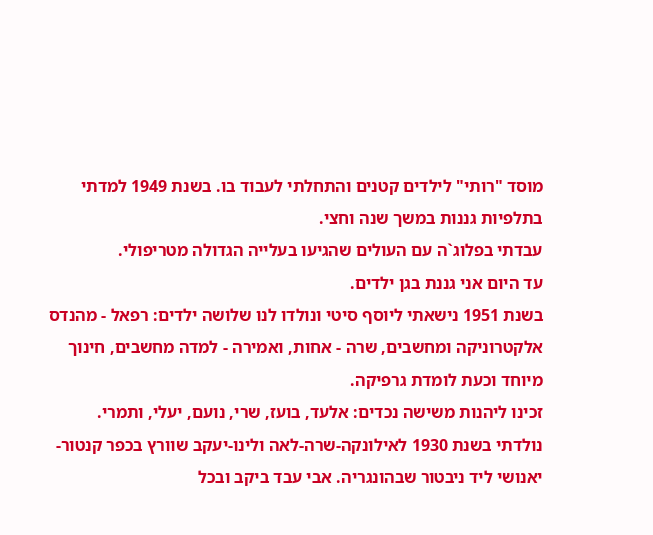מוסד "רותי" לילדים קטנים והתחלתי לעבוד בו. בשנת 1949 למדתי בתלפיות גננות במשך שנה וחצי.
עבדתי בפלוג`ה עם העולים שהגיעו בעלייה הגדולה מטריפולי.
עד היום אני גננת בגן ילדים.
בשנת 1951 נישאתי ליוסף סיטי ונולדו לנו שלושה ילדים: רפאל - מהנדס אלקטרוניקה ומחשבים, שרה - אחות, ואמירה - למדה מחשבים, חינוך מיוחד וכעת לומדת גרפיקה.
זכינו ליהנות משישה נכדים: אלעד, בועז, שרי, נועם, יעלי, ותמרי.
נולדתי בשנת 1930 לאילונקה-שרה-לאה ולינו-יעקב שוורץ בכפר קנטור-יאנושי ליד ניבטור שבהונגריה. אבי עבד ביקב ובכל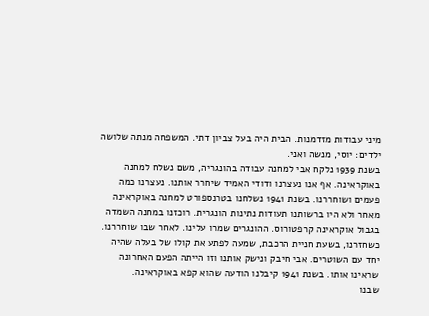מיני עבודות מזדמנות. הבית היה בעל צביון דתי. המשפחה מנתה שלושה ילדים: יוסי, מנשה ואני.
בשנת 1939 נלקח אבי למחנה עבודה בהונגריה, משם נשלח למחנה באוקראינה. אף אנו נעצרנו ודודי האמיד שיחרר אותנו. נעצרנו כמה פעמים ושוחררנו. בשנת 1941 נשלחנו בטרנספורט למחנה באוקראינה מאחר ולא היו ברשותנו תעודות נתינות הונגרית. רוכזנו במחנה השמדה בגבול אוקראינה קרפטורוס. ההונגרים שמרו עלינו. לאחר שבו שוחררנו. כשחזרנו, בשעת חניית הרכבת, שמעה לפתע את קולו של בעלה שהיה יחד עם השוטרים. אבי חיבק ונישק אותנו וזו הייתה הפעם האחרונה שראינו אותו. בשנת 1941 קיבלנו הודעה שהוא קפא באוקראינה.
שבנו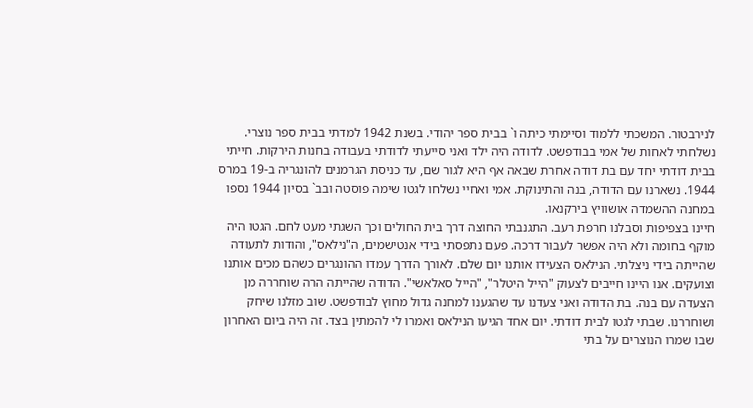לנירבטור. המשכתי ללמוד וסיימתי כיתה ו` בבית ספר יהודי. בשנת 1942 למדתי בבית ספר נוצרי. נשלחתי לאחות של אמי בבודפשט. לדודה היה ילד ואני סייעתי לדודתי בעבודה בחנות הירקות. חייתי בבית דודתי יחד עם בת דודה אחרת שבאה אף היא לגור שם, עד כניסת הגרמנים להונגריה ב-19 במרס 1944. נשארנו עם הדודה, בנה והתינוקת. אמי ואחיי נשלחו לגטו שימה פוסטה ובב` בסיון 1944 נספו במחנה ההשמדה אושוויץ בירקנאו.
חיינו בצפיפות וסבלנו חרפת רעב. התגנבתי החוצה דרך בית החולים וכך השגתי מעט לחם. הגטו היה מוקף בחומה ולא היה אפשר לעבור דרכה. פעם נתפסתי בידי אנטישמים, ה"נילאס", והודות לתעודה שהייתה בידי ניצלתי. הנילאס הצעידו אותנו יום שלם. לאורך הדרך עמדו ההונגרים כשהם מכים אותנו וצועקים. אנו היינו חייבים לצעוק "הייל היטלר", "הייל סאלאשי". הדודה שהייתה הרה שוחררה מן הצעדה עם בנה. בת הדודה ואני צעדנו עד שהגענו למחנה גדול מחוץ לבודפשט. שוב מזלנו שיחק ושוחררנו. שבתי לגטו לבית דודתי. יום אחד הגיעו הנילאס ואמרו לי להמתין בצד. זה היה ביום האחרון שבו שמרו הנוצרים על בתי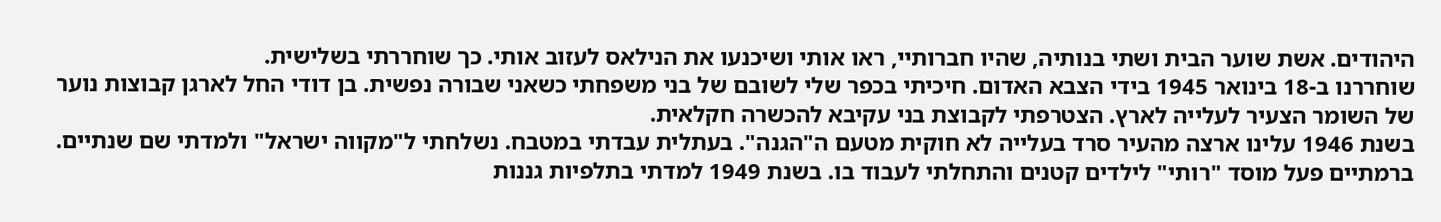היהודים. אשת שוער הבית ושתי בנותיה, שהיו חברותיי, ראו אותי ושיכנעו את הנילאס לעזוב אותי. כך שוחררתי בשלישית.
שוחררנו ב-18 בינואר 1945 בידי הצבא האדום. חיכיתי בכפר שלי לשובם של בני משפחתי כשאני שבורה נפשית. בן דודי החל לארגן קבוצות נוער של השומר הצעיר לעלייה לארץ. הצטרפתי לקבוצת בני עקיבא להכשרה חקלאית.
בשנת 1946 עלינו ארצה מהעיר סרד בעלייה לא חוקית מטעם ה"הגנה". בעתלית עבדתי במטבח. נשלחתי ל"מקווה ישראל" ולמדתי שם שנתיים. ברמתיים פעל מוסד "רותי" לילדים קטנים והתחלתי לעבוד בו. בשנת 1949 למדתי בתלפיות גננות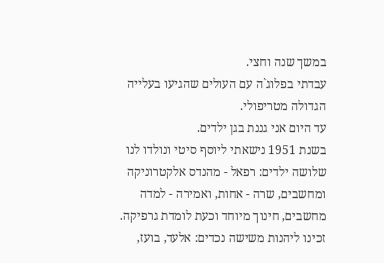במשך שנה וחצי.
עבדתי בפלוג`ה עם העולים שהגיעו בעלייה הגדולה מטריפולי.
עד היום אני גננת בגן ילדים.
בשנת 1951 נישאתי ליוסף סיטי ונולדו לנו שלושה ילדים: רפאל - מהנדס אלקטרוניקה ומחשבים, שרה - אחות, ואמירה - למדה מחשבים, חינוך מיוחד וכעת לומדת גרפיקה.
זכינו ליהנות משישה נכדים: אלעד, בועז,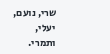שרי, נועם, יעלי, ותמרי.